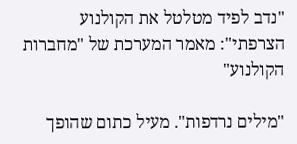"נדב לפיד מטלטל את הקולנוע הצרפתי": מאמר המערכת של "מחברות הקולנוע"

"מילים נרדפות". מעיל כתום שהופך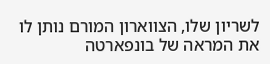לשריון שלו, הצווארון המורם נותן לו את המראה של בונפארטה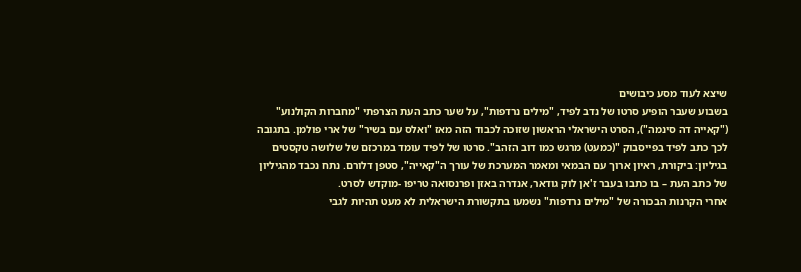שיצא לעוד מסע כיבושים
בשבוע שעבר הופיע סרטו של נדב לפיד, "מילים נרדפות", על שער כתב העת הצרפתי "מחברות הקולנוע" ("קאייה דה סינמה"), הסרט הישראלי הראשון שזוכה לכבוד הזה מאז "ואלס עם בשיר" של ארי פולמן. בתגובה לכך כתב לפיד בפייסבוק "(כמעט) מרגש כמו דוב הזהב". סרטו של לפיד עומד במרכזם של שלושה טקסטים בגיליון: ביקורת, ראיון ארוך עם הבמאי ומאמר המערכת של עורך ה"קאייה", סטפן דלורם. נתח נכבד מהגיליון של כתב העת – בו כתבו בעבר ז'אן לוק גודאר, אנדרה באזן ופרנסואה טריפו -מוקדש לסרט.
אחרי הקרנות הבכורה של "מילים נרדפות" נשמעו בתקשורת הישראלית לא מעט תהיות לגבי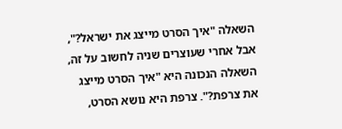השאלה "איך הסרט מייצג את ישראל?", אבל אחרי שעוצרים שניה לחשוב על זה, השאלה הנכונה היא "איך הסרט מייצג את צרפת?". צרפת היא נושא הסרט,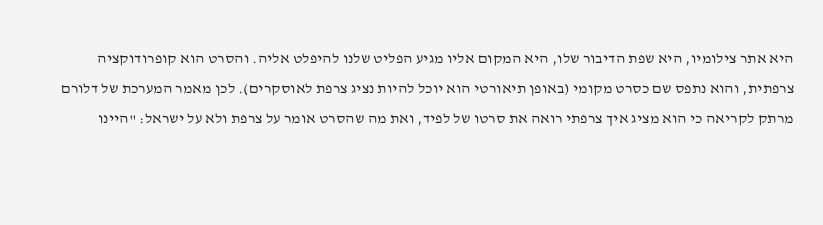היא אתר צילומיו, היא שפת הדיבור שלו, היא המקום אליו מגיע הפליט שלנו להיפלט אליה. והסרט הוא קופרודוקציה צרפתית, והוא נתפס שם כסרט מקומי (באופן תיאורטי הוא יוכל להיות נציג צרפת לאוסקרים). לכן מאמר המערכת של דלורם מרתק לקריאה כי הוא מציג איך צרפתי רואה את סרטו של לפיד, ואת מה שהסרט אומר על צרפת ולא על ישראל: "היינו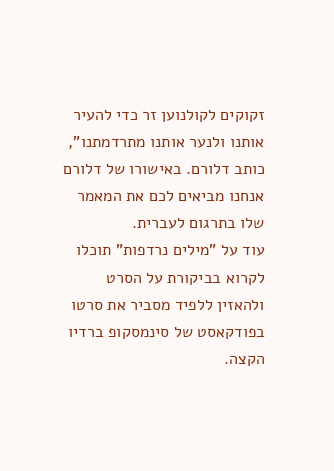זקוקים לקולנוען זר כדי להעיר אותנו ולנער אותנו מתרדמתנו", כותב דלורם. באישורו של דלורם אנחנו מביאים לכם את המאמר שלו בתרגום לעברית.
עוד על "מילים נרדפות" תוכלו לקרוא בביקורת על הסרט ולהאזין ללפיד מסביר את סרטו בפודקאסט של סינמסקופ ברדיו הקצה.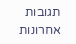תגובות אחרונות